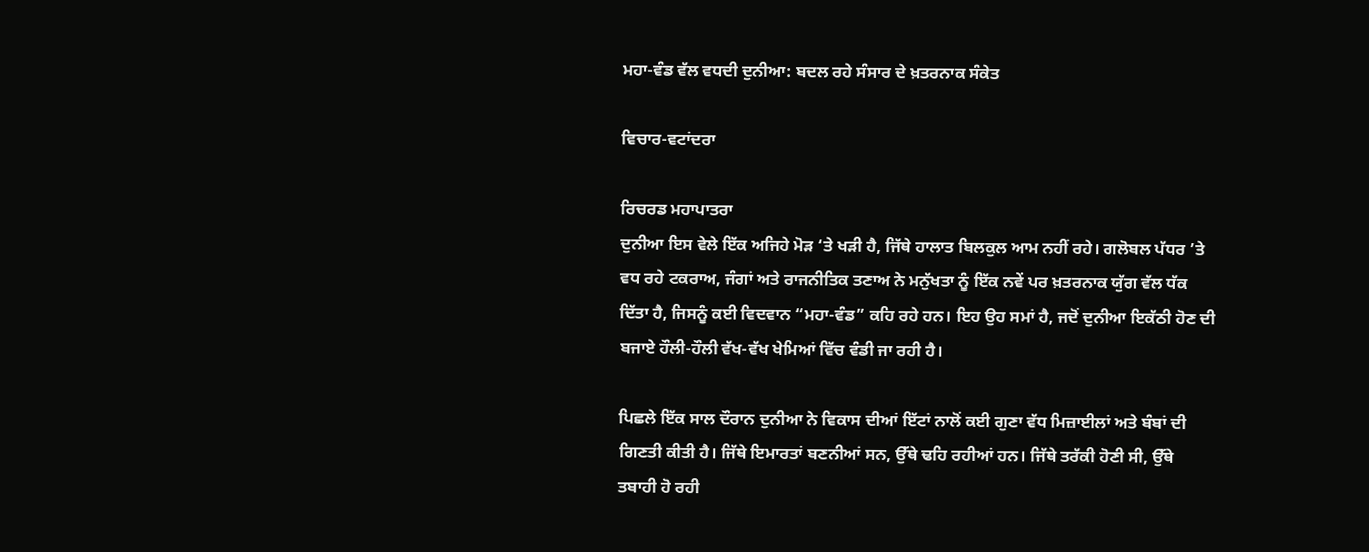ਮਹਾ-ਵੰਡ ਵੱਲ ਵਧਦੀ ਦੁਨੀਆ: ਬਦਲ ਰਹੇ ਸੰਸਾਰ ਦੇ ਖ਼ਤਰਨਾਕ ਸੰਕੇਤ

ਵਿਚਾਰ-ਵਟਾਂਦਰਾ

ਰਿਚਰਡ ਮਹਾਪਾਤਰਾ
ਦੁਨੀਆ ਇਸ ਵੇਲੇ ਇੱਕ ਅਜਿਹੇ ਮੋੜ ‘ਤੇ ਖੜੀ ਹੈ, ਜਿੱਥੇ ਹਾਲਾਤ ਬਿਲਕੁਲ ਆਮ ਨਹੀਂ ਰਹੇ। ਗਲੋਬਲ ਪੱਧਰ ’ਤੇ ਵਧ ਰਹੇ ਟਕਰਾਅ, ਜੰਗਾਂ ਅਤੇ ਰਾਜਨੀਤਿਕ ਤਣਾਅ ਨੇ ਮਨੁੱਖਤਾ ਨੂੰ ਇੱਕ ਨਵੇਂ ਪਰ ਖ਼ਤਰਨਾਕ ਯੁੱਗ ਵੱਲ ਧੱਕ ਦਿੱਤਾ ਹੈ, ਜਿਸਨੂੰ ਕਈ ਵਿਦਵਾਨ “ਮਹਾ-ਵੰਡ” ਕਹਿ ਰਹੇ ਹਨ। ਇਹ ਉਹ ਸਮਾਂ ਹੈ, ਜਦੋਂ ਦੁਨੀਆ ਇਕੱਠੀ ਹੋਣ ਦੀ ਬਜਾਏ ਹੌਲੀ-ਹੌਲੀ ਵੱਖ-ਵੱਖ ਖੇਮਿਆਂ ਵਿੱਚ ਵੰਡੀ ਜਾ ਰਹੀ ਹੈ।

ਪਿਛਲੇ ਇੱਕ ਸਾਲ ਦੌਰਾਨ ਦੁਨੀਆ ਨੇ ਵਿਕਾਸ ਦੀਆਂ ਇੱਟਾਂ ਨਾਲੋਂ ਕਈ ਗੁਣਾ ਵੱਧ ਮਿਜ਼ਾਈਲਾਂ ਅਤੇ ਬੰਬਾਂ ਦੀ ਗਿਣਤੀ ਕੀਤੀ ਹੈ। ਜਿੱਥੇ ਇਮਾਰਤਾਂ ਬਣਨੀਆਂ ਸਨ, ਉੱਥੇ ਢਹਿ ਰਹੀਆਂ ਹਨ। ਜਿੱਥੇ ਤਰੱਕੀ ਹੋਣੀ ਸੀ, ਉੱਥੇ ਤਬਾਹੀ ਹੋ ਰਹੀ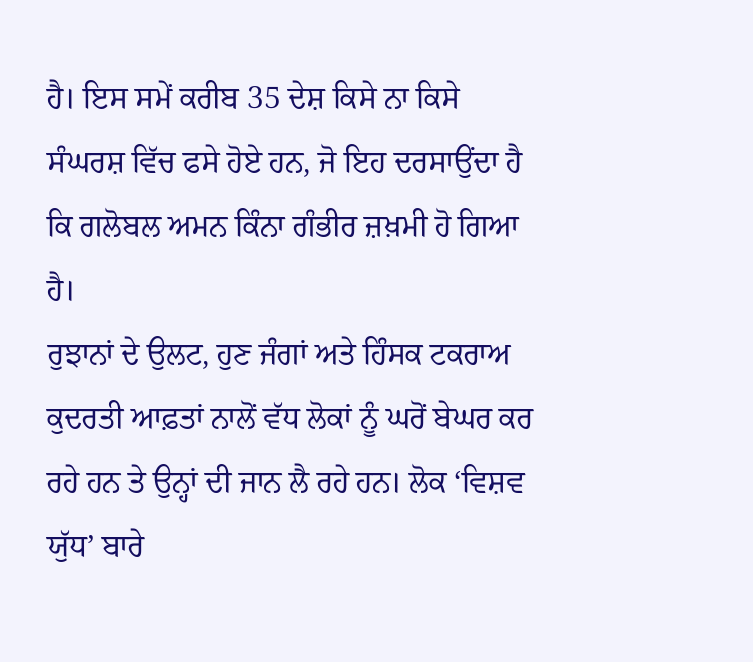ਹੈ। ਇਸ ਸਮੇਂ ਕਰੀਬ 35 ਦੇਸ਼ ਕਿਸੇ ਨਾ ਕਿਸੇ ਸੰਘਰਸ਼ ਵਿੱਚ ਫਸੇ ਹੋਏ ਹਨ, ਜੋ ਇਹ ਦਰਸਾਉਂਦਾ ਹੈ ਕਿ ਗਲੋਬਲ ਅਮਨ ਕਿੰਨਾ ਗੰਭੀਰ ਜ਼ਖ਼ਮੀ ਹੋ ਗਿਆ ਹੈ।
ਰੁਝਾਨਾਂ ਦੇ ਉਲਟ, ਹੁਣ ਜੰਗਾਂ ਅਤੇ ਹਿੰਸਕ ਟਕਰਾਅ ਕੁਦਰਤੀ ਆਫ਼ਤਾਂ ਨਾਲੋਂ ਵੱਧ ਲੋਕਾਂ ਨੂੰ ਘਰੋਂ ਬੇਘਰ ਕਰ ਰਹੇ ਹਨ ਤੇ ਉਨ੍ਹਾਂ ਦੀ ਜਾਨ ਲੈ ਰਹੇ ਹਨ। ਲੋਕ ‘ਵਿਸ਼ਵ ਯੁੱਧ’ ਬਾਰੇ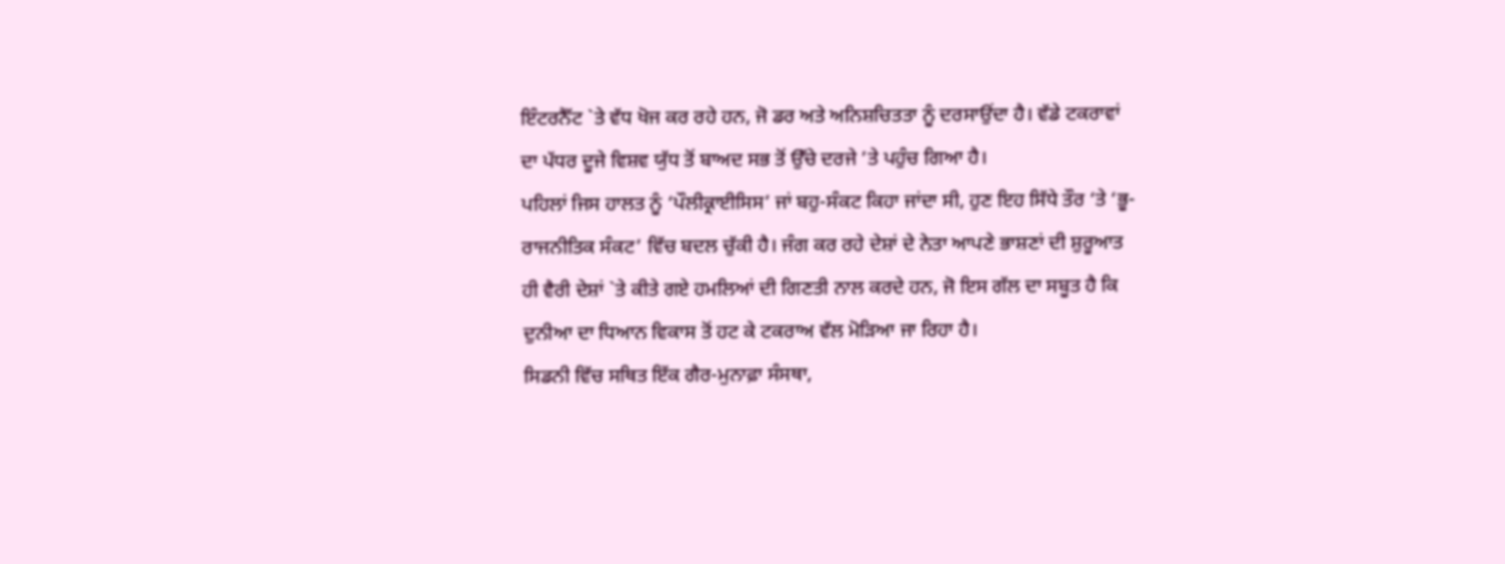ਇੰਟਰਨੈੱਟ `ਤੇ ਵੱਧ ਖੋਜ ਕਰ ਰਹੇ ਹਨ, ਜੋ ਡਰ ਅਤੇ ਅਨਿਸ਼ਚਿਤਤਾ ਨੂੰ ਦਰਸਾਉਂਦਾ ਹੈ। ਵੱਡੇ ਟਕਰਾਵਾਂ ਦਾ ਪੱਧਰ ਦੂਜੇ ਵਿਸ਼ਵ ਯੁੱਧ ਤੋਂ ਬਾਅਦ ਸਭ ਤੋਂ ਉੱਚੇ ਦਰਜੇ ’ਤੇ ਪਹੁੰਚ ਗਿਆ ਹੈ।
ਪਹਿਲਾਂ ਜਿਸ ਹਾਲਤ ਨੂੰ ‘ਪੌਲੀਕ੍ਰਾਈਸਿਸ’ ਜਾਂ ਬਹੁ-ਸੰਕਟ ਕਿਹਾ ਜਾਂਦਾ ਸੀ, ਹੁਣ ਇਹ ਸਿੱਧੇ ਤੌਰ ‘ਤੇ ‘ਭੂ-ਰਾਜਨੀਤਿਕ ਸੰਕਟ’ ਵਿੱਚ ਬਦਲ ਚੁੱਕੀ ਹੈ। ਜੰਗ ਕਰ ਰਹੇ ਦੇਸ਼ਾਂ ਦੇ ਨੇਤਾ ਆਪਣੇ ਭਾਸ਼ਣਾਂ ਦੀ ਸ਼ੁਰੂਆਤ ਹੀ ਵੈਰੀ ਦੇਸ਼ਾਂ `ਤੇ ਕੀਤੇ ਗਏ ਹਮਲਿਆਂ ਦੀ ਗਿਣਤੀ ਨਾਲ ਕਰਦੇ ਹਨ, ਜੋ ਇਸ ਗੱਲ ਦਾ ਸਬੂਤ ਹੈ ਕਿ ਦੁਨੀਆ ਦਾ ਧਿਆਨ ਵਿਕਾਸ ਤੋਂ ਹਟ ਕੇ ਟਕਰਾਅ ਵੱਲ ਮੋੜਿਆ ਜਾ ਰਿਹਾ ਹੈ।
ਸਿਡਨੀ ਵਿੱਚ ਸਥਿਤ ਇੱਕ ਗੈਰ-ਮੁਨਾਫ਼ਾ ਸੰਸਥਾ,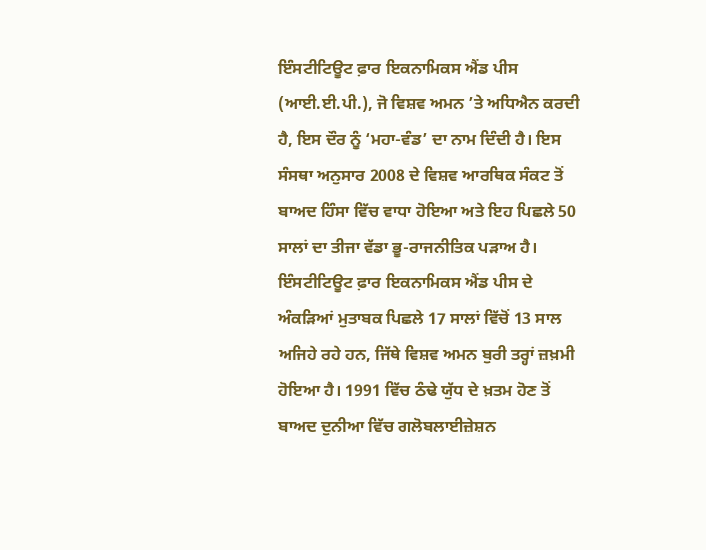ਇੰਸਟੀਟਿਊਟ ਫ਼ਾਰ ਇਕਨਾਮਿਕਸ ਐਂਡ ਪੀਸ (ਆਈ.ਈ.ਪੀ.), ਜੋ ਵਿਸ਼ਵ ਅਮਨ ’ਤੇ ਅਧਿਐਨ ਕਰਦੀ ਹੈ, ਇਸ ਦੌਰ ਨੂੰ ‘ਮਹਾ-ਵੰਡ’ ਦਾ ਨਾਮ ਦਿੰਦੀ ਹੈ। ਇਸ ਸੰਸਥਾ ਅਨੁਸਾਰ 2008 ਦੇ ਵਿਸ਼ਵ ਆਰਥਿਕ ਸੰਕਟ ਤੋਂ ਬਾਅਦ ਹਿੰਸਾ ਵਿੱਚ ਵਾਧਾ ਹੋਇਆ ਅਤੇ ਇਹ ਪਿਛਲੇ 50 ਸਾਲਾਂ ਦਾ ਤੀਜਾ ਵੱਡਾ ਭੂ-ਰਾਜਨੀਤਿਕ ਪੜਾਅ ਹੈ।
ਇੰਸਟੀਟਿਊਟ ਫ਼ਾਰ ਇਕਨਾਮਿਕਸ ਐਂਡ ਪੀਸ ਦੇ ਅੰਕੜਿਆਂ ਮੁਤਾਬਕ ਪਿਛਲੇ 17 ਸਾਲਾਂ ਵਿੱਚੋਂ 13 ਸਾਲ ਅਜਿਹੇ ਰਹੇ ਹਨ, ਜਿੱਥੇ ਵਿਸ਼ਵ ਅਮਨ ਬੁਰੀ ਤਰ੍ਹਾਂ ਜ਼ਖ਼ਮੀ ਹੋਇਆ ਹੈ। 1991 ਵਿੱਚ ਠੰਢੇ ਯੁੱਧ ਦੇ ਖ਼ਤਮ ਹੋਣ ਤੋਂ ਬਾਅਦ ਦੁਨੀਆ ਵਿੱਚ ਗਲੋਬਲਾਈਜ਼ੇਸ਼ਨ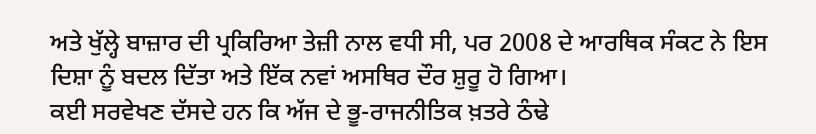ਅਤੇ ਖੁੱਲ੍ਹੇ ਬਾਜ਼ਾਰ ਦੀ ਪ੍ਰਕਿਰਿਆ ਤੇਜ਼ੀ ਨਾਲ ਵਧੀ ਸੀ, ਪਰ 2008 ਦੇ ਆਰਥਿਕ ਸੰਕਟ ਨੇ ਇਸ ਦਿਸ਼ਾ ਨੂੰ ਬਦਲ ਦਿੱਤਾ ਅਤੇ ਇੱਕ ਨਵਾਂ ਅਸਥਿਰ ਦੌਰ ਸ਼ੁਰੂ ਹੋ ਗਿਆ।
ਕਈ ਸਰਵੇਖਣ ਦੱਸਦੇ ਹਨ ਕਿ ਅੱਜ ਦੇ ਭੂ-ਰਾਜਨੀਤਿਕ ਖ਼ਤਰੇ ਠੰਢੇ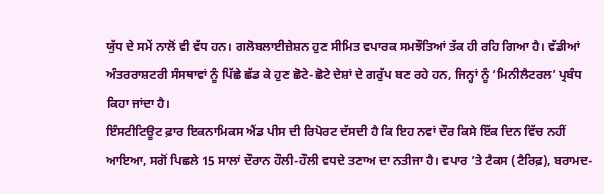ਯੁੱਧ ਦੇ ਸਮੇਂ ਨਾਲੋਂ ਵੀ ਵੱਧ ਹਨ। ਗਲੋਬਲਾਈਜ਼ੇਸ਼ਨ ਹੁਣ ਸੀਮਿਤ ਵਪਾਰਕ ਸਮਝੌਤਿਆਂ ਤੱਕ ਹੀ ਰਹਿ ਗਿਆ ਹੈ। ਵੱਡੀਆਂ ਅੰਤਰਰਾਸ਼ਟਰੀ ਸੰਸਥਾਵਾਂ ਨੂੰ ਪਿੱਛੇ ਛੱਡ ਕੇ ਹੁਣ ਛੋਟੇ-ਛੋਟੇ ਦੇਸ਼ਾਂ ਦੇ ਗਰੁੱਪ ਬਣ ਰਹੇ ਹਨ, ਜਿਨ੍ਹਾਂ ਨੂੰ ‘ਮਿਨੀਲੈਟਰਲ’ ਪ੍ਰਬੰਧ ਕਿਹਾ ਜਾਂਦਾ ਹੈ।
ਇੰਸਟੀਟਿਊਟ ਫ਼ਾਰ ਇਕਨਾਮਿਕਸ ਐਂਡ ਪੀਸ ਦੀ ਰਿਪੋਰਟ ਦੱਸਦੀ ਹੈ ਕਿ ਇਹ ਨਵਾਂ ਦੌਰ ਕਿਸੇ ਇੱਕ ਦਿਨ ਵਿੱਚ ਨਹੀਂ ਆਇਆ, ਸਗੋਂ ਪਿਛਲੇ 15 ਸਾਲਾਂ ਦੌਰਾਨ ਹੌਲੀ-ਹੌਲੀ ਵਧਦੇ ਤਣਾਅ ਦਾ ਨਤੀਜਾ ਹੈ। ਵਪਾਰ ’ਤੇ ਟੈਕਸ (ਟੈਰਿਫ਼), ਬਰਾਮਦ-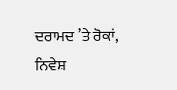ਦਰਾਮਦ ’ਤੇ ਰੋਕਾਂ, ਨਿਵੇਸ਼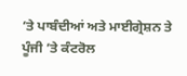’ਤੇ ਪਾਬੰਦੀਆਂ ਅਤੇ ਮਾਈਗ੍ਰੇਸ਼ਨ ਤੇ ਪੂੰਜੀ ’ਤੇ ਕੰਟਰੋਲ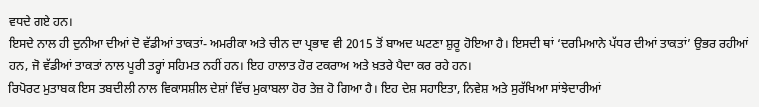ਵਧਦੇ ਗਏ ਹਨ।
ਇਸਦੇ ਨਾਲ ਹੀ ਦੁਨੀਆ ਦੀਆਂ ਦੋ ਵੱਡੀਆਂ ਤਾਕਤਾਂ- ਅਮਰੀਕਾ ਅਤੇ ਚੀਨ ਦਾ ਪ੍ਰਭਾਵ ਵੀ 2015 ਤੋਂ ਬਾਅਦ ਘਟਣਾ ਸ਼ੁਰੂ ਹੋਇਆ ਹੈ। ਇਸਦੀ ਥਾਂ ‘ਦਰਮਿਆਨੇ ਪੱਧਰ ਦੀਆਂ ਤਾਕਤਾਂ’ ਉਭਰ ਰਹੀਆਂ ਹਨ, ਜੋ ਵੱਡੀਆਂ ਤਾਕਤਾਂ ਨਾਲ ਪੂਰੀ ਤਰ੍ਹਾਂ ਸਹਿਮਤ ਨਹੀਂ ਹਨ। ਇਹ ਹਾਲਾਤ ਹੋਰ ਟਕਰਾਅ ਅਤੇ ਖ਼ਤਰੇ ਪੈਦਾ ਕਰ ਰਹੇ ਹਨ।
ਰਿਪੋਰਟ ਮੁਤਾਬਕ ਇਸ ਤਬਦੀਲੀ ਨਾਲ ਵਿਕਾਸਸ਼ੀਲ ਦੇਸ਼ਾਂ ਵਿੱਚ ਮੁਕਾਬਲਾ ਹੋਰ ਤੇਜ਼ ਹੋ ਗਿਆ ਹੈ। ਇਹ ਦੇਸ਼ ਸਹਾਇਤਾ, ਨਿਵੇਸ਼ ਅਤੇ ਸੁਰੱਖਿਆ ਸਾਂਝੇਦਾਰੀਆਂ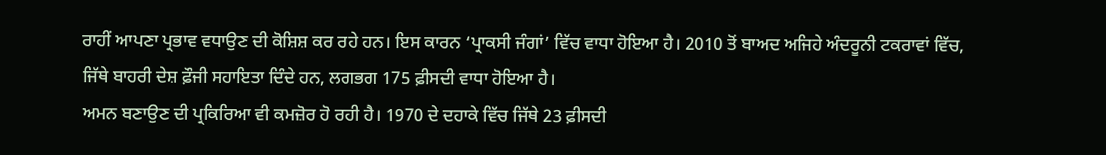ਰਾਹੀਂ ਆਪਣਾ ਪ੍ਰਭਾਵ ਵਧਾਉਣ ਦੀ ਕੋਸ਼ਿਸ਼ ਕਰ ਰਹੇ ਹਨ। ਇਸ ਕਾਰਨ ‘ਪ੍ਰਾਕਸੀ ਜੰਗਾਂ’ ਵਿੱਚ ਵਾਧਾ ਹੋਇਆ ਹੈ। 2010 ਤੋਂ ਬਾਅਦ ਅਜਿਹੇ ਅੰਦਰੂਨੀ ਟਕਰਾਵਾਂ ਵਿੱਚ, ਜਿੱਥੇ ਬਾਹਰੀ ਦੇਸ਼ ਫ਼ੌਜੀ ਸਹਾਇਤਾ ਦਿੰਦੇ ਹਨ, ਲਗਭਗ 175 ਫ਼ੀਸਦੀ ਵਾਧਾ ਹੋਇਆ ਹੈ।
ਅਮਨ ਬਣਾਉਣ ਦੀ ਪ੍ਰਕਿਰਿਆ ਵੀ ਕਮਜ਼ੋਰ ਹੋ ਰਹੀ ਹੈ। 1970 ਦੇ ਦਹਾਕੇ ਵਿੱਚ ਜਿੱਥੇ 23 ਫ਼ੀਸਦੀ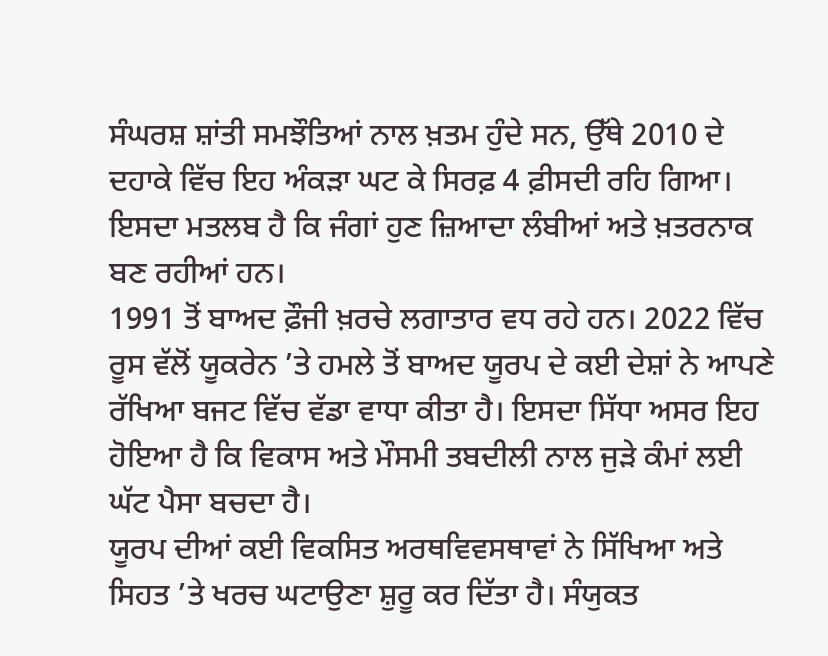ਸੰਘਰਸ਼ ਸ਼ਾਂਤੀ ਸਮਝੌਤਿਆਂ ਨਾਲ ਖ਼ਤਮ ਹੁੰਦੇ ਸਨ, ਉੱਥੇ 2010 ਦੇ ਦਹਾਕੇ ਵਿੱਚ ਇਹ ਅੰਕੜਾ ਘਟ ਕੇ ਸਿਰਫ਼ 4 ਫ਼ੀਸਦੀ ਰਹਿ ਗਿਆ। ਇਸਦਾ ਮਤਲਬ ਹੈ ਕਿ ਜੰਗਾਂ ਹੁਣ ਜ਼ਿਆਦਾ ਲੰਬੀਆਂ ਅਤੇ ਖ਼ਤਰਨਾਕ ਬਣ ਰਹੀਆਂ ਹਨ।
1991 ਤੋਂ ਬਾਅਦ ਫ਼ੌਜੀ ਖ਼ਰਚੇ ਲਗਾਤਾਰ ਵਧ ਰਹੇ ਹਨ। 2022 ਵਿੱਚ ਰੂਸ ਵੱਲੋਂ ਯੂਕਰੇਨ ’ਤੇ ਹਮਲੇ ਤੋਂ ਬਾਅਦ ਯੂਰਪ ਦੇ ਕਈ ਦੇਸ਼ਾਂ ਨੇ ਆਪਣੇ ਰੱਖਿਆ ਬਜਟ ਵਿੱਚ ਵੱਡਾ ਵਾਧਾ ਕੀਤਾ ਹੈ। ਇਸਦਾ ਸਿੱਧਾ ਅਸਰ ਇਹ ਹੋਇਆ ਹੈ ਕਿ ਵਿਕਾਸ ਅਤੇ ਮੌਸਮੀ ਤਬਦੀਲੀ ਨਾਲ ਜੁੜੇ ਕੰਮਾਂ ਲਈ ਘੱਟ ਪੈਸਾ ਬਚਦਾ ਹੈ।
ਯੂਰਪ ਦੀਆਂ ਕਈ ਵਿਕਸਿਤ ਅਰਥਵਿਵਸਥਾਵਾਂ ਨੇ ਸਿੱਖਿਆ ਅਤੇ ਸਿਹਤ ’ਤੇ ਖਰਚ ਘਟਾਉਣਾ ਸ਼ੁਰੂ ਕਰ ਦਿੱਤਾ ਹੈ। ਸੰਯੁਕਤ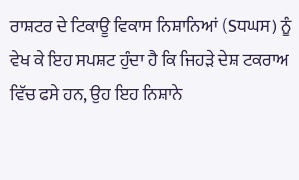ਰਾਸ਼ਟਰ ਦੇ ਟਿਕਾਊ ਵਿਕਾਸ ਨਿਸ਼ਾਨਿਆਂ (Sਧਘਸ) ਨੂੰ ਵੇਖ ਕੇ ਇਹ ਸਪਸ਼ਟ ਹੁੰਦਾ ਹੈ ਕਿ ਜਿਹੜੇ ਦੇਸ਼ ਟਕਰਾਅ ਵਿੱਚ ਫਸੇ ਹਨ, ਉਹ ਇਹ ਨਿਸ਼ਾਨੇ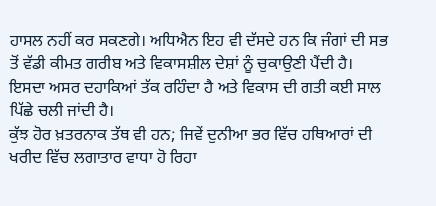ਹਾਸਲ ਨਹੀਂ ਕਰ ਸਕਣਗੇ। ਅਧਿਐਨ ਇਹ ਵੀ ਦੱਸਦੇ ਹਨ ਕਿ ਜੰਗਾਂ ਦੀ ਸਭ ਤੋਂ ਵੱਡੀ ਕੀਮਤ ਗਰੀਬ ਅਤੇ ਵਿਕਾਸਸ਼ੀਲ ਦੇਸ਼ਾਂ ਨੂੰ ਚੁਕਾਉਣੀ ਪੈਂਦੀ ਹੈ। ਇਸਦਾ ਅਸਰ ਦਹਾਕਿਆਂ ਤੱਕ ਰਹਿੰਦਾ ਹੈ ਅਤੇ ਵਿਕਾਸ ਦੀ ਗਤੀ ਕਈ ਸਾਲ ਪਿੱਛੇ ਚਲੀ ਜਾਂਦੀ ਹੈ।
ਕੁੱਝ ਹੋਰ ਖ਼ਤਰਨਾਕ ਤੱਥ ਵੀ ਹਨ; ਜਿਵੇਂ ਦੁਨੀਆ ਭਰ ਵਿੱਚ ਹਥਿਆਰਾਂ ਦੀ ਖਰੀਦ ਵਿੱਚ ਲਗਾਤਾਰ ਵਾਧਾ ਹੋ ਰਿਹਾ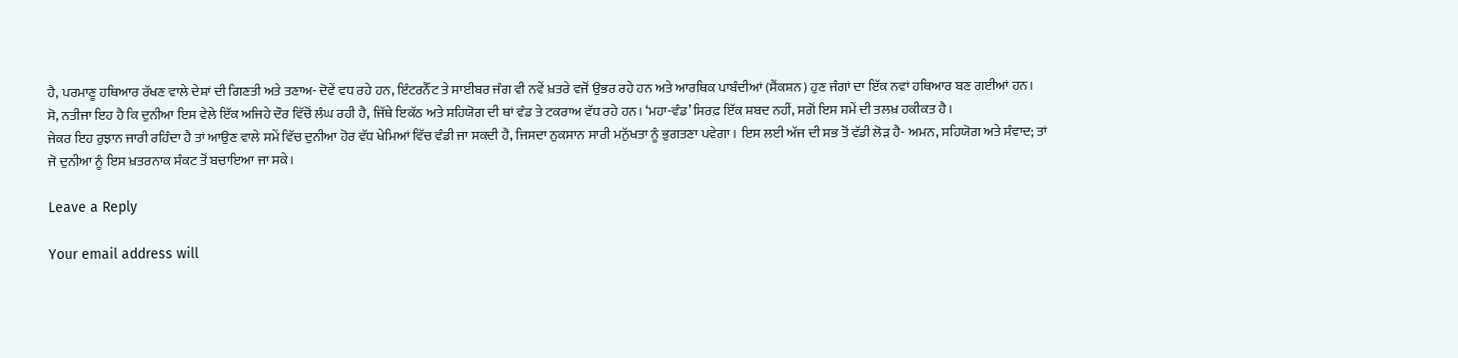ਹੈ, ਪਰਮਾਣੂ ਹਥਿਆਰ ਰੱਖਣ ਵਾਲੇ ਦੇਸ਼ਾਂ ਦੀ ਗਿਣਤੀ ਅਤੇ ਤਣਾਅ- ਦੋਵੇਂ ਵਧ ਰਹੇ ਹਨ, ਇੰਟਰਨੈੱਟ ਤੇ ਸਾਈਬਰ ਜੰਗ ਵੀ ਨਵੇਂ ਖ਼ਤਰੇ ਵਜੋਂ ਉਭਰ ਰਹੇ ਹਨ ਅਤੇ ਆਰਥਿਕ ਪਾਬੰਦੀਆਂ (ਸੈਂਕਸ਼ਨ) ਹੁਣ ਜੰਗਾਂ ਦਾ ਇੱਕ ਨਵਾਂ ਹਥਿਆਰ ਬਣ ਗਈਆਂ ਹਨ।
ਸੋ, ਨਤੀਜਾ ਇਹ ਹੈ ਕਿ ਦੁਨੀਆ ਇਸ ਵੇਲੇ ਇੱਕ ਅਜਿਹੇ ਦੌਰ ਵਿੱਚੋਂ ਲੰਘ ਰਹੀ ਹੈ, ਜਿੱਥੇ ਇਕੱਠ ਅਤੇ ਸਹਿਯੋਗ ਦੀ ਥਾਂ ਵੰਡ ਤੇ ਟਕਰਾਅ ਵੱਧ ਰਹੇ ਹਨ। ‘ਮਹਾ-ਵੰਡ’ ਸਿਰਫ਼ ਇੱਕ ਸ਼ਬਦ ਨਹੀਂ, ਸਗੋਂ ਇਸ ਸਮੇਂ ਦੀ ਤਲਖ਼ ਹਕੀਕਤ ਹੈ।
ਜੇਕਰ ਇਹ ਰੁਝਾਨ ਜਾਰੀ ਰਹਿੰਦਾ ਹੈ ਤਾਂ ਆਉਣ ਵਾਲੇ ਸਮੇਂ ਵਿੱਚ ਦੁਨੀਆ ਹੋਰ ਵੱਧ ਖੇਮਿਆਂ ਵਿੱਚ ਵੰਡੀ ਜਾ ਸਕਦੀ ਹੈ, ਜਿਸਦਾ ਨੁਕਸਾਨ ਸਾਰੀ ਮਨੁੱਖਤਾ ਨੂੰ ਭੁਗਤਣਾ ਪਵੇਗਾ। ਇਸ ਲਈ ਅੱਜ ਦੀ ਸਭ ਤੋਂ ਵੱਡੀ ਲੋੜ ਹੈ- ਅਮਨ, ਸਹਿਯੋਗ ਅਤੇ ਸੰਵਾਦ; ਤਾਂ ਜੋ ਦੁਨੀਆ ਨੂੰ ਇਸ ਖ਼ਤਰਨਾਕ ਸੰਕਟ ਤੋਂ ਬਚਾਇਆ ਜਾ ਸਕੇ।

Leave a Reply

Your email address will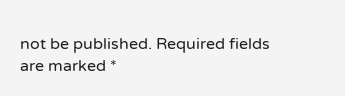not be published. Required fields are marked *